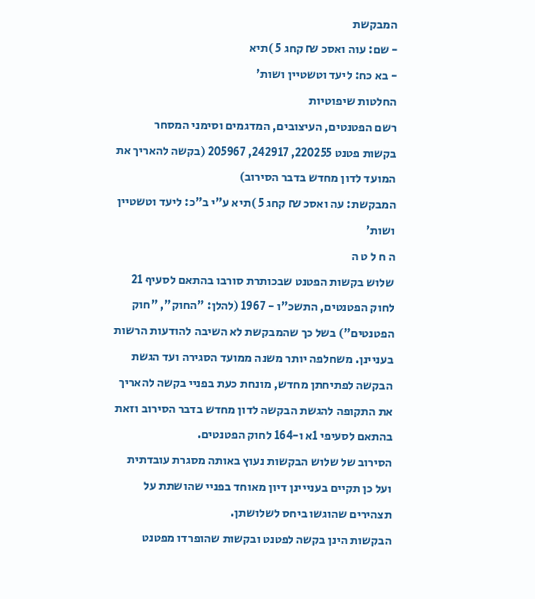המבקשת
- שם: עוה ואסכ ₪ קחג 5 )תיא
- בא כח: ליעד וטשטיין ושות'
החלטות שיפוטיות
רשם הפטנטים, העיצובים, המדגמים וסימני המסחר
בקשות פטנט 220255, 242917, 205967 (בקשה להאריך את המועד לדון מחדש בדבר הסירוב)
המבקשת: עה ואסכ ₪ קחג 5 )תיא ע"י ב"כ: ליעד וטשטיין ושות'
ה ח ל ט ה
שלוש בקשות הפטנט שבכותרת סורבו בהתאם לסעיף 21 לחוק הפטנטים, התשכ"ו - 1967 (להלן: "החוק", "חוק הפטנטים") בשל כך שהמבקשת לא השיבה להודעות הרשות בעניינן. משחלפה יותר משנה ממועד הסגירה ועד הגשת הבקשה לפתיחתן מחדש, מונחת כעת בפניי בקשה להאריך את התקופה להגשת הבקשה לדון מחדש בדבר הסירוב וזאת בהתאם לסעיפי 1א ו-164 לחוק הפטנטים.
הסירוב של שלוש הבקשות נעוץ באותה מסגרת עובדתית ועל כן תקיים בענייינן דיון מאוחד בפניי שהושתת על תצהירים שהוגשו ביחס לשלושתן.
הבקשות הינן בקשה לפטנט ובקשות שהופרדו מפטנט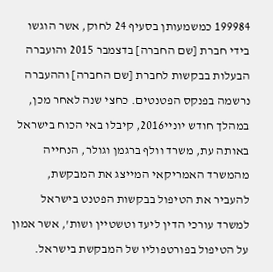199984 כמשמעותן בסעיף 24 לחוק, אשר הוגשו בידי חברת [שם החברה] בדצמבר 2015 והועברה
הבעלות בבקשות לחברת [שם החברה] וההעברה נרשמה בפנקס הפטנטים. כחצי שנה לאחר מכן, במהלך חודש יוניי2016, קיבלו באי הכוח בישראל באותה עת, משרד וולף ברגמן וגולר, הנחייה מהמשרד האמריקאי המייצג את המבקשת, להעביר את הטיפול בבקשות הפטנט בישראל למשרד עורכי הדין ליעד וטשטיין ושות', אשר אמון על הטיפול בפורטפוליו של המבקשת בישראל.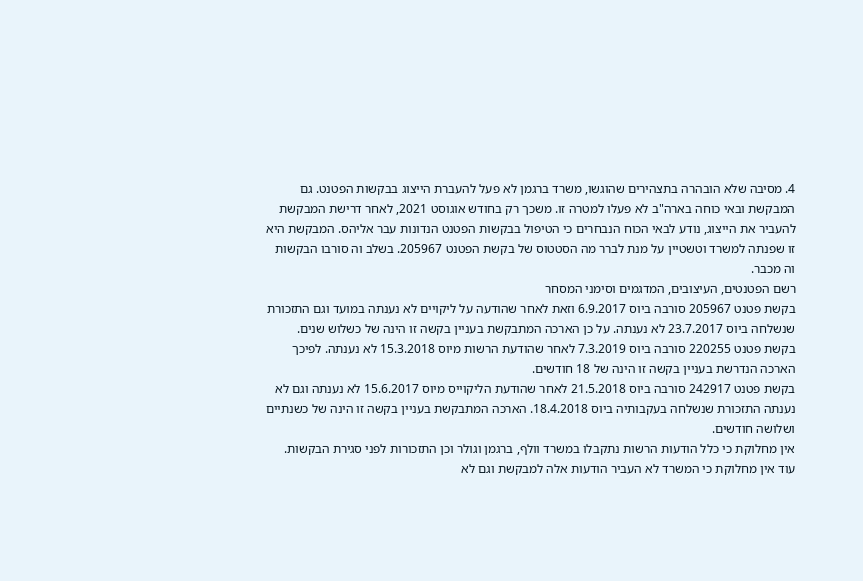4. מסיבה שלא הובהרה בתצהירים שהוגשו, משרד ברגמן לא פעל להעברת הייצוג בבקשות הפטנט. גם המבקשת ובאי כוחה בארה"ב לא פעלו למטרה זו. משכך רק בחודש אוגוסט 2021, לאחר דרישת המבקשת להעביר את הייצוג, נודע לבאי הכוח הנבחרים כי הטיפול בבקשות הפטנט הנדונות עבר אליהס. המבקשת היא זו שפנתה למשרד וטשטיין על מנת לברר מה הסטטוס של בקשת הפטנט 205967. בשלב וה סורבו הבקשות וה מכבר.
רשם הפטנטים, העיצובים, המדגמים וסימני המסחר
בקשת פטנט 205967 סורבה ביוס 6.9.2017 וזאת לאחר שהודעה על ליקויים לא נענתה במועד וגם התזכורת שנשלחה ביוס 23.7.2017 לא נענתה. על כן הארכה המתבקשת בעניין בקשה זו הינה של כשלוש שנים.
בקשת פטנט 220255 סורבה ביוס 7.3.2019 לאחר שהודעת הרשות מיוס 15.3.2018 לא נענתה. לפיכך הארכה הנדרשת בעניין בקשה זו הינה של 18 חודשים.
בקשת פטנט 242917 סורבה ביוס 21.5.2018 לאחר שהודעת הליקוייס מיוס 15.6.2017 לא נענתה וגם לא נענתה התזכורת שנשלחה בעקבותיה ביוס 18.4.2018. הארכה המתבקשת בעניין בקשה זו הינה של כשנתיים ושלושה חודשים.
אין מחלוקת כי כלל הודעות הרשות נתקבלו במשרד וולף, ברגמן וגולר וכן התזכורות לפני סגירת הבקשות. עוד אין מחלוקת כי המשרד לא העביר הודעות אלה למבקשת וגם לא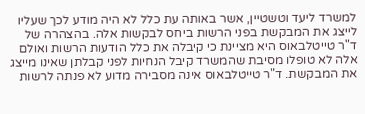למשרד ליעד וטשטיין, אשר באותה עת כלל לא היה מודע לכך שעליו לייצג את המבקשת בפני הרשות ביחס לבקשות אלה. בהצהרה של ד"ר טייטלבאוס היא מציינת כי קיבלה את כלל הודעות הרשות ואולם אלה לא טופלו מסיבת שהמשרד קיבל הנחיות לפני קבלתן שאינו מייצג את המבקשת. ד"ר טייטלבאוס אינה מסבירה מדוע לא פנתה לרשות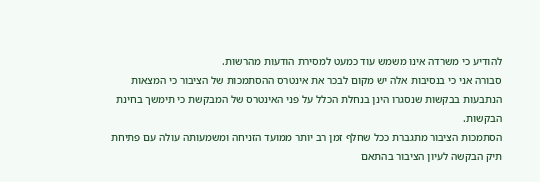להודיע כי משרדה אינו משמש עוד כמעט למסירת הודעות מהרשות.
סבורה אני כי בנסיבות אלה יש מקום לבכר את אינטרס ההסתמכות של הציבור כי המצאות הנתבעות בבקשות שנסגרו הינן בנחלת הכלל על פני האינטרס של המבקשת כי תימשך בחינת הבקשות.
הסתמכות הציבור מתגברת ככל שחלף זמן רב יותר ממועד הזניחה ומשמעותה עולה עם פתיחת תיק הבקשה לעיון הציבור בהתאם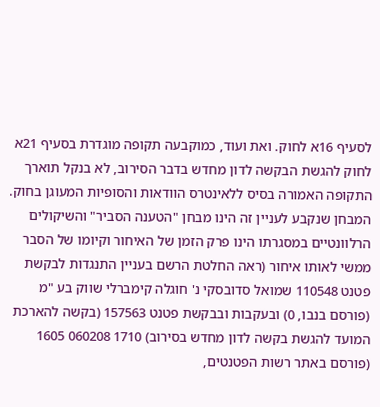לסעיף 16א לחוק. ואת ועוד, כמוקבעה תקופה מוגדרת בסעיף 21א לחוק להגשת הבקשה לדון מחדש בדבר הסירוב, לא בנקל תוארך התקופה האמורה בסיס ללאינטרס הוודאות והסופיות המעוגן בחוק.
המבחן שנקבע לעניין זה הינו מבחן "הטענה הסביר" והשיקולים הרלוונטיים במסגרתו הינו פרק הזמן של האיחור וקיומו של הסבר ממשי לאותו איחור (ראה החלטת הרשם בעניין התנגדות לבקשת פטנט 110548 שמואל סדובסקי נ' חוגלה קימברלי שווק בע "מ (פורסם בנבו, 0) ובעקבות ובבקשת פטנט 157563 (בקשה להארכת המועד להגשת בקשה לדון מחדש בסירוב) 1710 060208 1605 (פורסם באתר רשות הפטנטים,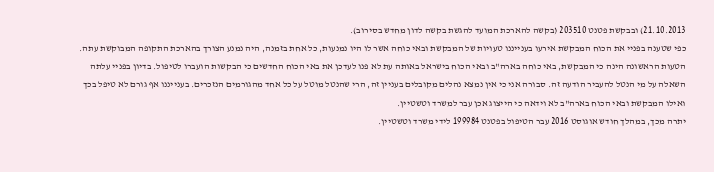21.10.2013) ובבקשת פטנט 203510 (בקשה להארכת המועד להגשת בקשה לדון מחדש בסירוב).
כפי שטענה בפניי את הכוח המבקשת אירעו בענייננו טעויות של המבקשת ובאי כוחה אשר לו היו נמנעות, כל אחת בזמנה, היה נמנע הצורך בהארכת התקופה המבוקשת עתה.
הטעות הראשונה הינה כי המבקשת, באי כוחה בארה"ב ובאי הכוח בישראל באותה עת לא פנו לעדכן את באי הכוח החדשים כי הבקשות הועברו לטיפול. בדיון בפניי עלתה השאלה על מי הנטל להעביר הודעה זה. סבורה אני כי אין נמצא נהלים מקובלים בעניין זה, הרי שהנטל מוטל על כל אחד מהגורמים הנזכרים. בענייננו אף גורם לא טיפל בכך ואילו המבקשת ובאי הכוח בארה"ב לא וידאה כי הייצוג אכן עבר למשרד וטשטיין.
יתרה מכך, במהלך חודש אוגוסט 2016 עבר הטיפול בפטנט 199984 לידי משרד וטשטיין.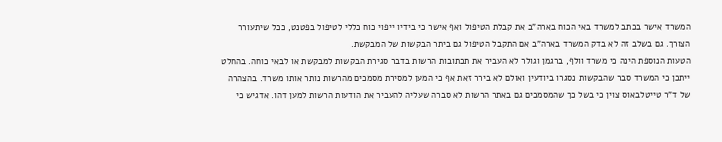המשרד אישר בכתב למשרד באי הכוח בארה"ב את קבלת הטיפול ואף אישר כי בידיו ייפוי כוח כללי לטיפול בפטנט, ככל שיתעורר הצורך. גם בשלב זה לא בדק המשרד בארה"ב אם התקבל הטיפול גם ביתר הבקשות של המבקשת.
הטעות הנוספת הינה כי משרד וולף, ברגמן וגולר לא העביר את תכתובות הרשות בדבר סגירת הבקשות למבקשת או לבאי כוחה. בהחלט ייתכן כי המשרד סבר שהבקשות נסגרו ביודעין ואולם לא בירר זאת אף כי המען למסירת מסמכים מהרשות נותר אותו משרד. בהצהרה של ד"ר טייטלבאוס צוין כי בשל כך שהמסמכים גם באתר הרשות לא סברה שעליה להעביר את הודעות הרשות למען דהו. אדגיש כי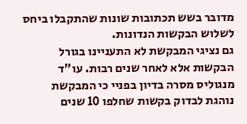מדובר בשש תכתובות שונות שהתקבלו ביחס לשלוש הבקשות הנדונות.
גם נציגי המבקשת לא התעניינו בגורל הבקשות אלא לאחר שנים רבות. עו"ד מנגוליס מסרה בדיון בפניי כי המבקשת נוהגת לבדוק בקשות שחלפו 10 שנים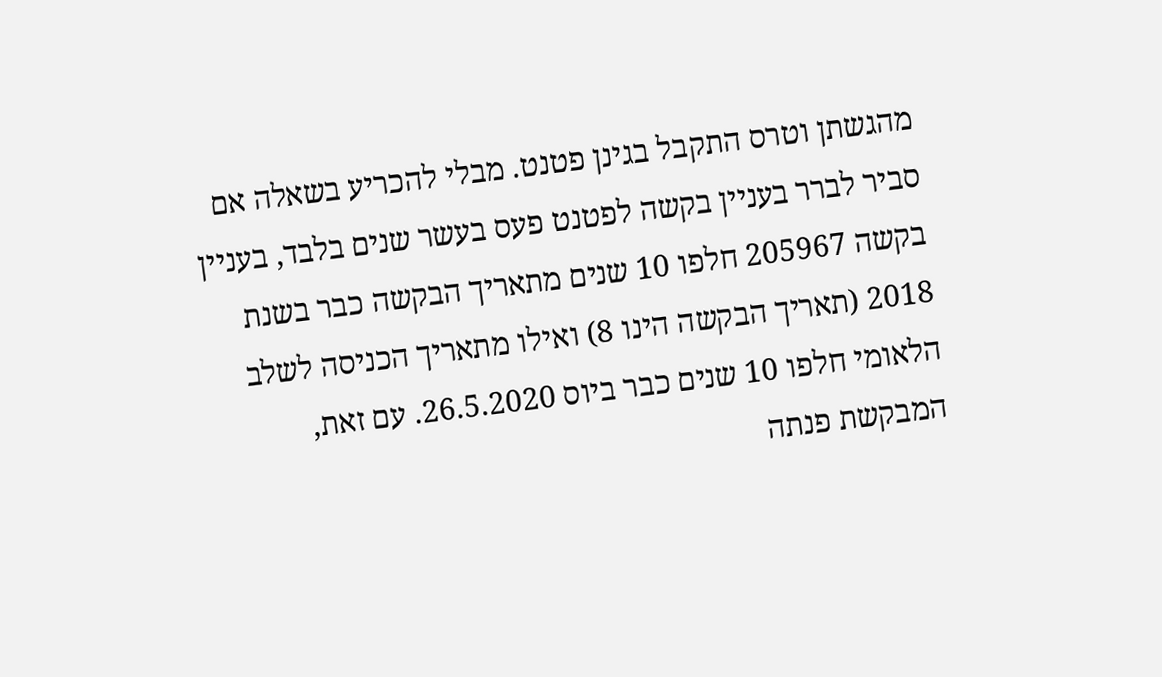מהגשתן וטרס התקבל בגינן פטנט. מבלי להכריע בשאלה אם סביר לברר בעניין בקשה לפטנט פעס בעשר שנים בלבד, בעניין בקשה 205967 חלפו 10 שנים מתאריך הבקשה כבר בשנת 2018 (תאריך הבקשה הינו 8) ואילו מתאריך הכניסה לשלב הלאומי חלפו 10 שנים כבר ביוס 26.5.2020. עם זאת, המבקשת פנתה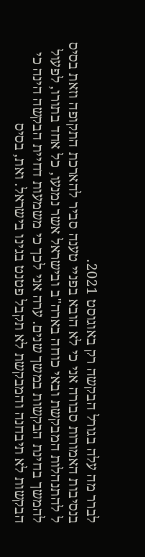לברר מה עלה בגורל הבקשה רק באוגוסט 2021.
בנסיבות האמורות סבורה אני כי לא הובא בפניי טענה סביר להארכת התקופה וזאת בסיס ל להתנהלות המבקשת ובאי כוחה בארה"ב ובישראל אשר נמנעו, כל אחד בתורו, לפעול להמשך בחינת הבקשות במשך שנים. ערה אני לכך כי משמעות דחיית הבקשה הינה כי הבקשות לא תיבחנה והמבקשת לא תקבל פטנט בגינו בישראל. ואת, בסיס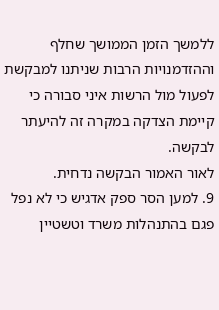ללמשך הזמן הממושך שחלף וההזדמנויות הרבות שניתנו למבקשת לפעול מול הרשות איני סבורה כי קיימת הצדקה במקרה זה להיעתר לבקשה.
לאור האמור הבקשה נדחית.
9. למען הסר ספק אדגיש כי לא נפל פגם בהתנהלות משרד וטשטיין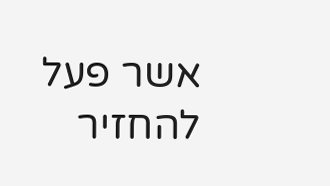אשר פעל להחזיר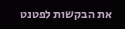את הבקשות לפטנט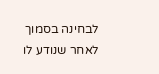לבחינה בסמוך לאחר שנודע לו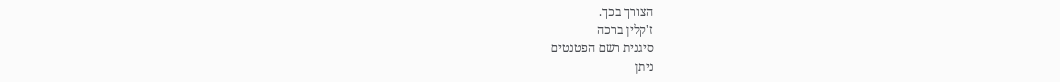הצורך בכך.
ז'קלין ברכה
סיגנית רשם הפטנטים
ניתן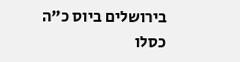בירושלים ביוס כ"ה כסלו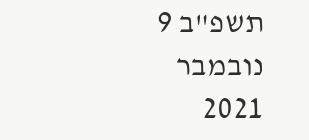תשפ"ב 9 נובמבר 2021